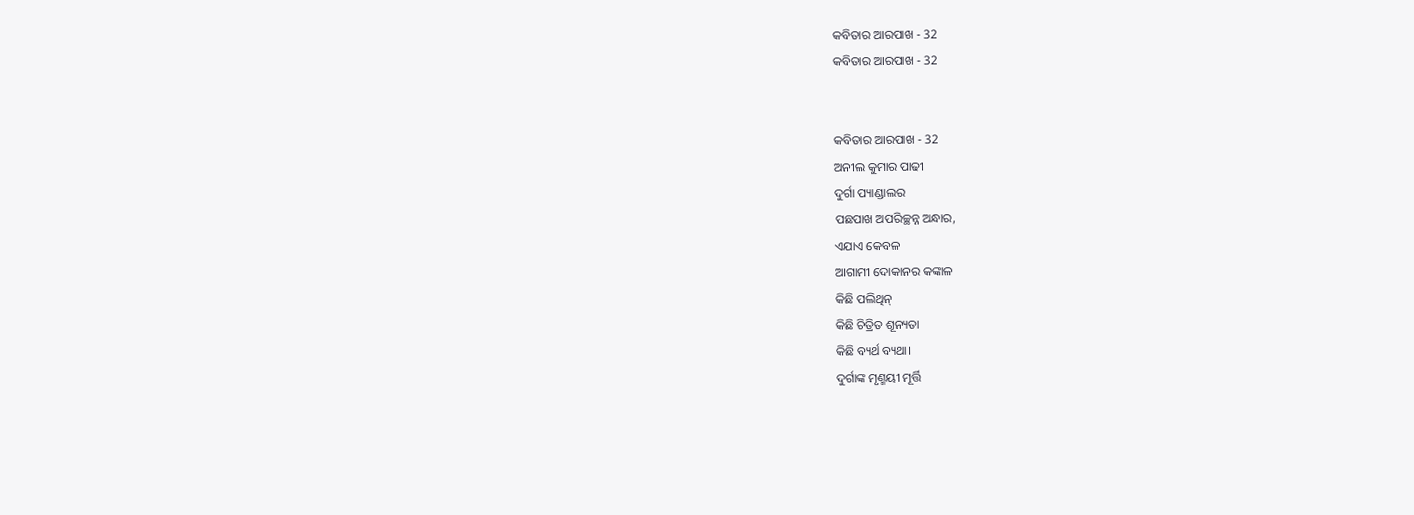କବିତାର ଆରପାଖ - 32
କବିତାର ଆରପାଖ - 32


କବିତାର ଆରପାଖ - 32
ଅନୀଲ କୁମାର ପାଢୀ
ଦୁର୍ଗା ପ୍ୟାଣ୍ଡାଲର
ପଛପାଖ ଅପରିଚ୍ଛନ୍ନ ଅନ୍ଧାର,
ଏଯାଏ କେବଳ
ଆଗାମୀ ଦୋକାନର କଙ୍କାଳ
କିଛି ପଲିଥିନ୍
କିଛି ଚିତ୍ରିତ ଶୂନ୍ୟତା
କିଛି ବ୍ୟର୍ଥ ବ୍ୟଥା।
ଦୁର୍ଗାଙ୍କ ମୃଣ୍ମୟୀ ମୂର୍ତ୍ତି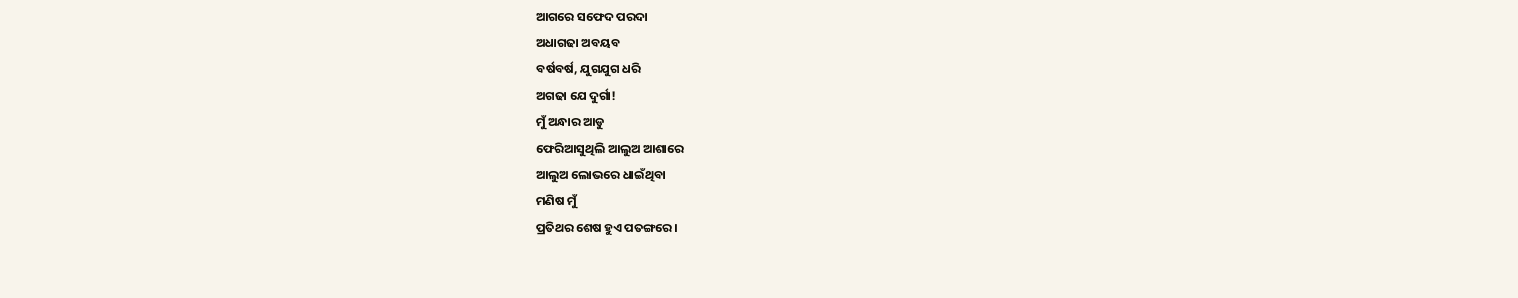ଆଗରେ ସଫେଦ ପରଦା
ଅଧାଗଢା ଅବୟବ
ବର୍ଷବର୍ଷ, ଯୁଗଯୁଗ ଧରି
ଅଗଢା ଯେ ଦୁର୍ଗା!
ମୁଁ ଅନ୍ଧାର ଆଡୁ
ଫେରିଆସୁଥିଲି ଆଲୁଅ ଆଶାରେ
ଆଲୁଅ ଲୋଭରେ ଧାଇଁଥିବା
ମଣିଷ ମୁଁ
ପ୍ରତିଥର ଶେଷ ହୁଏ ପତଙ୍ଗରେ।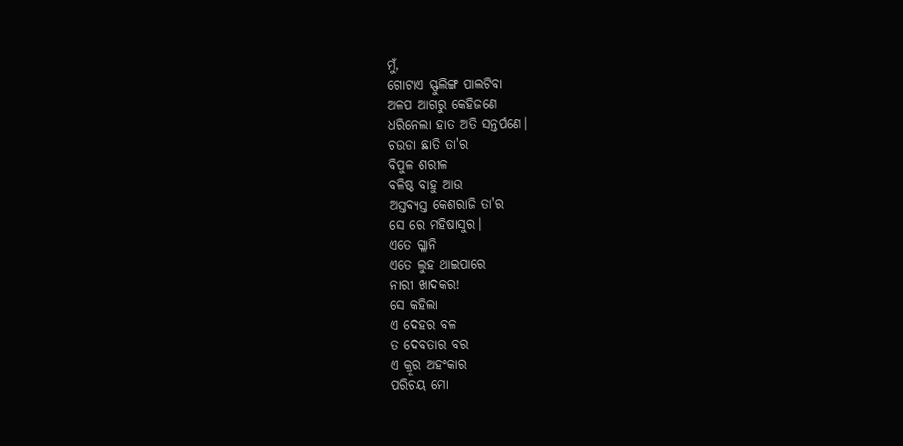ମୁଁ,
ଗୋଟାଏ ସ୍ଫୁଲିଙ୍ଗ ପାଲଟିବା
ଅଳପ ଆଗରୁ କେହିଜଣେ
ଧରିନେଲା ହାତ ଅତି ସନ୍ତର୍ପଣେ।
ଚଉଡା ଛାତି ତା'ର
ବିପୁଳ ଶରୀଳ
ବଳିଷ୍ଠ ବାହୁ ଆଉ
ଅସ୍ତବ୍ୟସ୍ତ କେଶରାଜି ତା'ର
ସେ ରେ ମହିଷାସୁର।
ଏତେ ଗ୍ଳାନି
ଏତେ ଲୁହ ଥାଇପାରେ
ନାରୀ ଖାଦକର!
ସେ କହିଲା
ଏ ଦେହର ବଳ
ତ ଦେବତାର ବର
ଏ କ୍ରୂର ଅହଂକାର
ପରିଚୟ ମୋ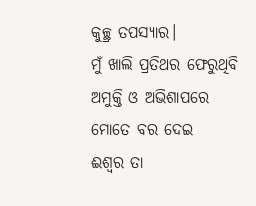କୁଚ୍ଛ୍ର ତପସ୍ୟାର।
ମୁଁ ଖାଲି ପ୍ରତିଥର ଫେରୁଥିବି
ଅମୁକ୍ତି ଓ ଅଭିଶାପରେ
ମୋତେ ବର ଦେଇ
ଈଶ୍ବର ତା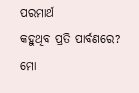ପରମାର୍ଥ
କହୁଥିବ ପ୍ରତି ପାର୍ବଣରେ?
ମୋ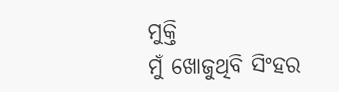ମୁକ୍ତି
ମୁଁ ଖୋଜୁଥିବି ସିଂହର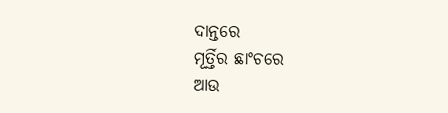ଦାନ୍ତରେ
ମୂର୍ତ୍ତିର ଛାଂଚରେ
ଆଉ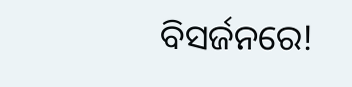ବିସର୍ଜନରେ!